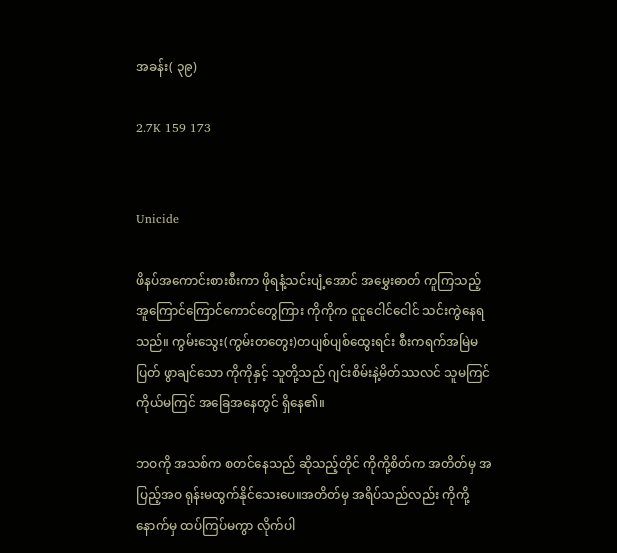အခန်း( ၃၉)

2.7K 159 173


Unicide

ဖိနပ်အကောင်းစားစီးကာ ဖိုရနံ့သင်းပျံ့အောင် အမွှေးဓာတ် ကူကြသည့် အူကြောင်ကြောင်ကောင်တွေကြား ကိုကိုက ငူငူငေါင်ငေါင် သင်းကွဲနေရသည်။ ကွမ်းသွေး(ကွမ်းတတွေး)တပျစ်ပျစ်ထွေးရင်း စီးကရက်အမြဲမပြတ် ဖွာချင်သော ကိုကိုနှင့် သူတို့သည် ဂျင်းစိမ်းနဲ့မိတ်ဿလင် သူမကြင်ကိုယ်မကြင် အခြေအနေတွင် ရှိနေ၏။

ဘဝကို အသစ်က စတင်နေသည် ဆိုသည့်တိုင် ကိုကို့စိတ်က အတိတ်မှ အပြည့်အဝ ရုန်းမထွက်နိုင်သေးပေ။အတိတ်မှ အရိပ်သည်လည်း ကိုကို့နောက်မှ ထပ်ကြပ်မကွာ လိုက်ပါ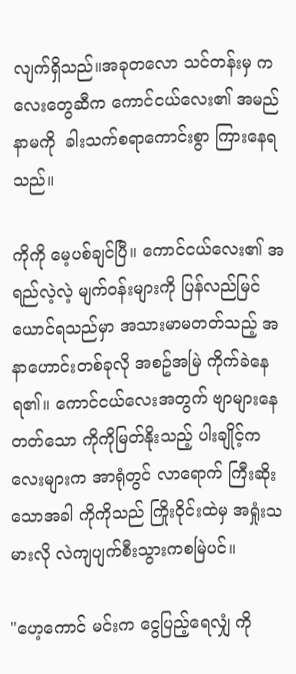လျက်ရှိသည်။အခုတလော သင်တန်းမှ ကလေးတွေဆီက ကောင်ငယ်လေး၏ အမည်နာမကို  ခါးသက်စရာကောင်းစွာ ကြားနေရသည်။

ကိုကို မေ့ပစ်ချင်ပြီ။ ကောင်ငယ်လေး၏ အရည်လဲ့လဲ့ မျက်ဝန်းများကို ပြန်လည်မြင်ယောင်ရသည်မှာ အသားမာမတတ်သည့် အနာဟောင်းတစ်ခုလို အစဥ်အမြဲ ကိုက်ခဲနေရ၏။ ကောင်ငယ်လေးအတွက် ဗျာများနေတတ်သော ကိုကိုမြတ်နိုးသည့် ပါးချိုင့်ကလေးများက အာရုံတွင် လာရောက် ကြီးဆိုးသောအခါ ကိုကိုသည် ကြိုးဝိုင်းထဲမှ အရှုံးသမားလို လဲကျပျက်စီးသွားကစမြဲပင်။

"ဟေ့ကောင် မင်းက ငွေပြည့်ရေလျှံ ကို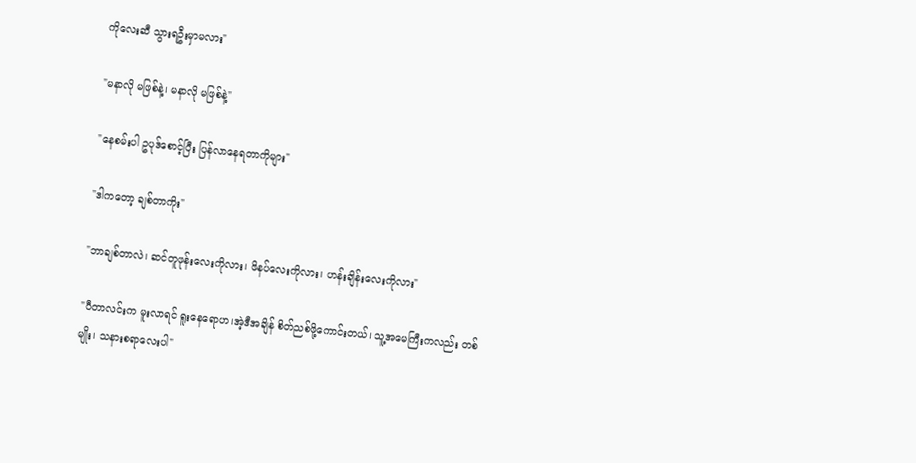ကိုလေးဆီ သွားရဦးမှာမလား"

"မနာလို မဖြစ်နဲ့၊ မနာလို မဖြစ်နဲ့"

"နေစမ်းပါ ဥပုဒ်စောင့်ပြီး ပြန်လာနေရတာကိုများ"

"ဒါကတော့ ချစ်တာကိုး"

"ဘာချစ်တာလဲ၊ ဆင်တူဖုန်းလေးကိုလား၊ ဖိနပ်လေးကိုလား၊ ဟန်းချိန်းလေးကိုလား"

"ပီတာလင်းက မူးလာရင် ရူးနေရောဟ၊အဲ့ဒီအချိန် စိတ်ညစ်ဖို့ကောင်းတယ်၊ သူ့အမေကြီးကလည်း တစ်မျိုး၊ သနားစရာလေးပါ"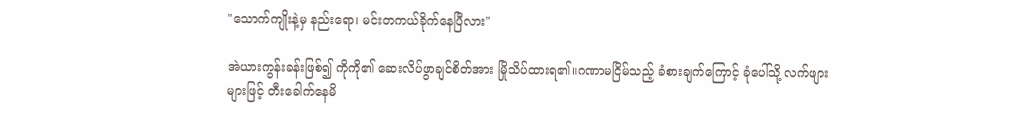"သောက်ကျိုးနဲ့မှ နည်းရော၊ မင်းတကယ်ခိုက်နေပြီလား"

အဲယားကွန်းခန်းဖြစ်၍ ကိုကို၏ ဆေးလိပ်ဖွာချင်စိတ်အား မြိုသိပ်ထားရ၏။ဂဏာမငြိမ်သည့် ခံစားချက်ကြောင့် ခုံပေါ်သို့ လက်ဖျားများဖြင့် တီးခေါက်နေမိ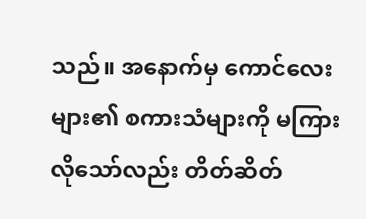သည်။ အနောက်မှ ကောင်လေးများ၏ စကားသံများကို မကြားလိုသော်လည်း တိတ်ဆိတ်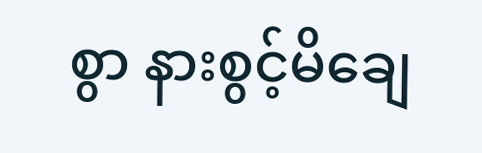စွာ နားစွင့်မိချေ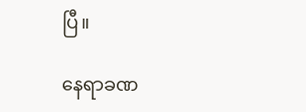ပြီ။

နေရာခဏ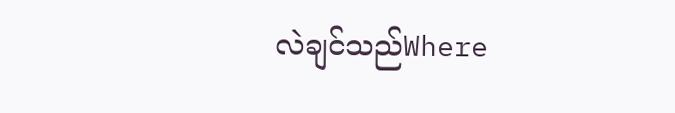လဲချင်သည်Where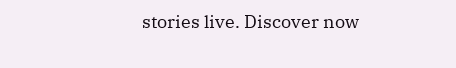stories live. Discover now